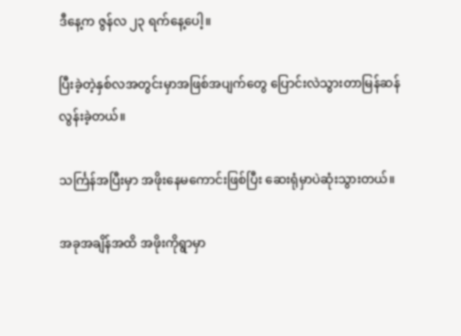ဒီနေ့က ဇွန်လ ၂၃ ရက်နေ့ပေါ့။

ပြီးခဲ့တဲ့နှစ်လအတွင်းမှာအဖြစ်အပျက်တွေ ပြောင်းလဲသွားတာမြန်ဆန်လွန်းခဲ့တယ်။

သင်္ကြန်အပြီးမှာ အဖိုးနေမကောင်းဖြစ်ပြီး ဆေးရုံမှာပဲဆုံးသွားတယ်။

အခုအချိန်အထိ အဖိုးကိုရွာမှာ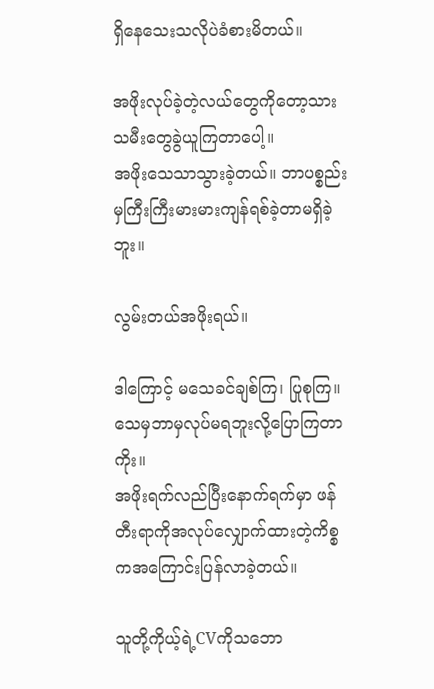ရှိနေသေးသလိုပဲခံစားမိတယ်။

အဖိုးလုပ်ခဲ့တဲ့လယ်တွေကိုတော့သားသမီးတွေခွဲယူကြတာပေါ့။
အဖိုးသေသာသွားခဲ့တယ်။ ဘာပစ္စည်းမှကြီးကြီးမားမားကျန်ရစ်ခဲ့တာမရှိခဲ့ဘူး။

လွမ်းတယ်အဖိုးရယ်။

ဒါကြောင့် မသေခင်ချစ်ကြ၊ ပြုစုကြ။သေမှဘာမှလုပ်မရဘူးလို့ပြောကြတာကိုး။
အဖိုးရက်လည်ပြီးနောက်ရက်မှာ ဖန်တီးရာကိုအလုပ်လျှောက်ထားတဲ့ကိစ္စကအကြောင်းပြန်လာခဲ့တယ်။

သူတို့ကိုယ့်ရဲ့CVကိုသဘော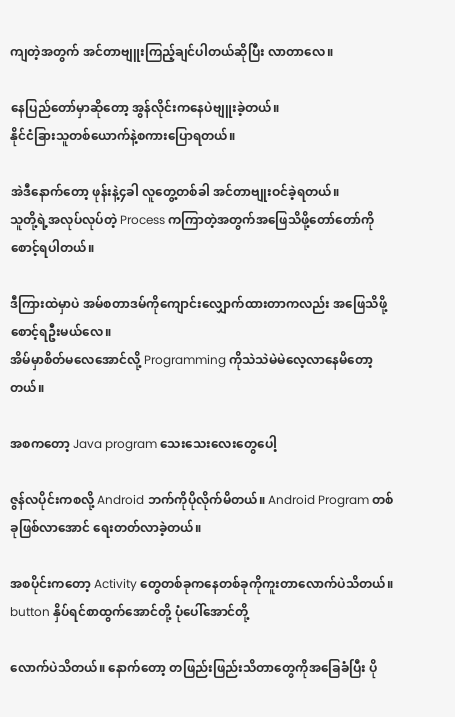ကျတဲ့အတွက် အင်တာဗျူးကြည့်ချင်ပါတယ်ဆိုပြီး လာတာလေ။

နေပြည်တော်မှာဆိုတော့ အွန်လိုင်းကနေပဲဗျူးခဲ့တယ်။
နိုင်ငံခြားသူတစ်ယောက်နဲ့စကားပြောရတယ်။

အဲဒီနောက်တော့ ဖုန်းနဲ့၄ခါ လူတွေ့တစ်ခါ အင်တာဗျုးဝင်ခဲ့ရတယ်။
သူတို့ရဲ့အလုပ်လုပ်တဲ့ Process ကကြာတဲ့အတွက်အဖြေသိဖို့တော်တော်ကိုစောင့်ရပါတယ်။

ဒီကြားထဲမှာပဲ အမ်စတာဒမ်ကိုကျောင်းလျှောက်ထားတာကလည်း အဖြေသိဖို့စောင့်ရဦးမယ်လေ။
အိမ်မှာစိတ်မလေအောင်လို့ Programming ကိုသဲသဲမဲမဲလေ့လာနေမိတော့တယ်။

အစကတော့ Java program သေးသေးလေးတွေပေါ့

ဇွန်လပိုင်းကစလို့ Android ဘက်ကိုပိုလိုက်မိတယ်။ Android Program တစ်ခုဖြစ်လာအောင် ရေးတတ်လာခဲ့တယ်။

အစပိုင်းကတော့ Activity တွေတစ်ခုကနေတစ်ခုကိုကူးတာလောက်ပဲသိတယ်။ button နှိပ်ရင်စာထွက်အောင်တို့ ပုံပေါ်အောင်တို့

လောက်ပဲသိတယ်။ နောက်တော့ တဖြည်းဖြည်းသိတာတွေကိုအခြေခံပြီး ပို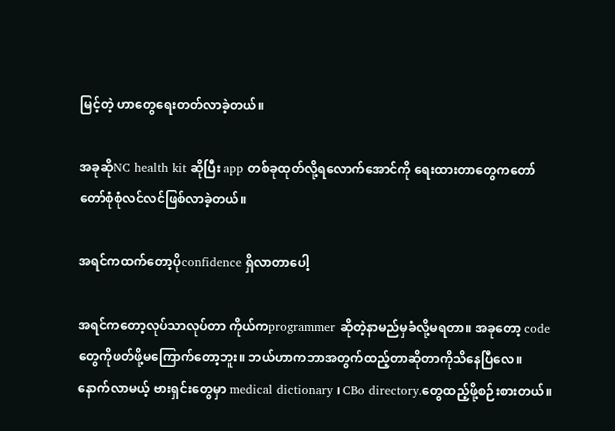မြင့်တဲ့ ဟာတွေရေးတတ်လာခဲ့တယ်။

အခုဆိုNC health kit ဆိုပြီး app တစ်ခုထုတ်လို့ရလောက်အောင်ကို ရေးထားတာတွေကတော်တော်စုံစုံလင်လင်ဖြစ်လာခဲ့တယ်။

အရင်ကထက်တော့ပိုconfidence ရှိလာတာပေါ့

အရင်ကတော့လုပ်သာလုပ်တာ ကိုယ်ကprogrammer ဆိုတဲ့နာမည်မှခံလို့မရတာ။ အခုတော့ code တွေကိုဖတ်ဖို့မကြောက်တော့ဘူး။ ဘယ်ဟာကဘာအတွက်ထည့်တာဆိုတာကိုသိနေပြီလေ။
နောက်လာမယ့် ဗားရှင်းတွေမှာ medical dictionary ၊ CBo directory.တွေထည့်ဖို့စဉ်းစားတယ်။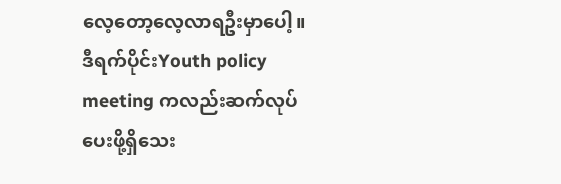လေ့တော့လေ့လာရဦးမှာပေါ့။
ဒီရက်ပိုင်းYouth policy meeting ကလည်းဆက်လုပ်ပေးဖို့ရှိသေး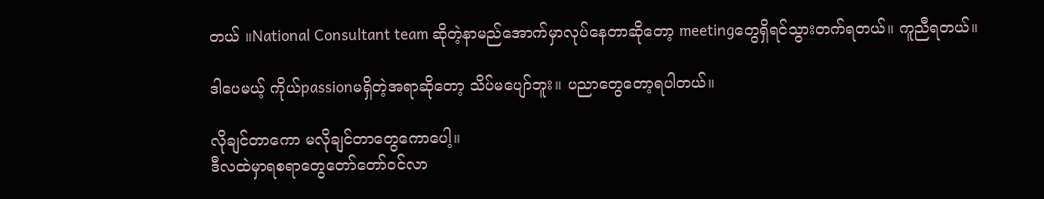တယ် ။National Consultant team ဆိုတဲ့နာမည်အောက်မှာလုပ်နေတာဆိုတော့ meetingတွေရှိရင်သွားတက်ရတယ်။ ကူညီရတယ်။

ဒါပေမယ့် ကိုယ်passionမရှိတဲ့အရာဆိုတော့ သိပ်မပျော်ဘူး။ ပညာတွေတော့ရပါတယ်။

လိုချင်တာကော မလိုချင်တာတွေကောပေါ့။
ဒီလထဲမှာရစရာတွေတော်တော်ဝင်လာ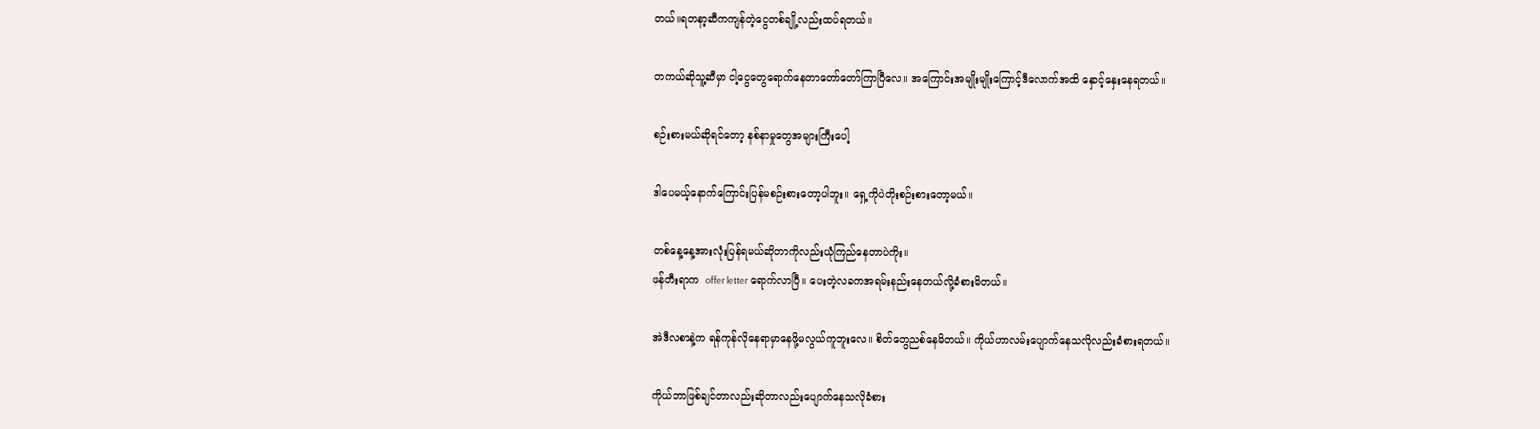တယ်။ရတနာ့ဆီကကျန်တဲ့ငွေတစ်ချို့လည်းထပ်ရတယ်။

တကယ်ဆိုသူ့ဆီမှာ ငါ့ငွေတွေရောက်နေတာတော်တော်ကြာပြီလေ။ အကြောင်းအမျိုးမျိုးကြောင့်ဒီလောက်အထိ နှောင့်နှေးနေရတယ်။

စဉ်းစားမယ်ဆိုရင်တော့ နစ်နာမှုတွေအများကြီးပေါ့

ဒါပေမယ့်နောက်ကြောင်းပြန်မစဉ်းစားတော့ပါဘူး။ ရှေ့ကိုပဲတိုးစဉ်းစားတော့မယ်။

တစ်နေ့နေ့အားလုံးပြန်ရမယ်ဆိုတာကိုလည်းယုံကြည်နေတာပဲကိုး။
ဖန်တီးရာက  offer letter ရောက်လာပြီ။ ပေးတဲ့လခကအရမ်းနည်းနေတယ်လို့ခံစားမိတယ်။

အဲဒီလစာနဲ့က ရန်ကုန်လိုနေရာမှာနေဖို့မလွယ်ကူဘူးလေ။ စိတ်တွေညစ်နေမိတယ်။ ကိုယ်ဟာလမ်းပျောက်နေသလိုလည်းခံစားရတယ်။

ကိုယ်ဘာဖြစ်ချင်တာလည်းဆိုတာလည်းပျောက်နေသလိုခံစား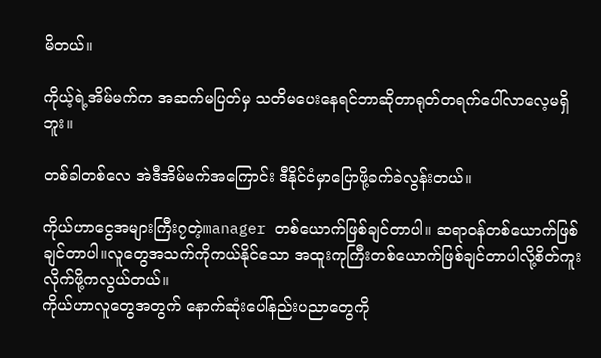မိတယ်။

ကိုယ့်ရဲ့အိမ်မက်က အဆက်မပြတ်မှ သတိမပေးနေရင်ဘာဆိုတာရုတ်တရက်ပေါ်လာလေ့မရှိဘူး။

တစ်ခါတစ်လေ အဲဒီအိမ်မက်အကြောင်း ဒီနိုင်ငံမှာပြောဖို့ခက်ခဲလွန်းတယ်။

ကိုယ်ဟာငွေအများကြီး၇တဲ့manager တစ်ယောက်ဖြစ်ချင်တာပါ။ ဆရာဝန်တစ်ယောက်ဖြစ်ချင်တာပါ။လူတွေအသက်ကိုကယ်နိုင်သော အထူးကုကြီးတစ်ယောက်ဖြစ်ချင်တာပါလို့စိတ်ကူးလိုက်ဖို့ကလွယ်တယ်။
ကိုယ်ဟာလူတွေအတွက် နောက်ဆုံးပေါ်နည်းပညာတွေကို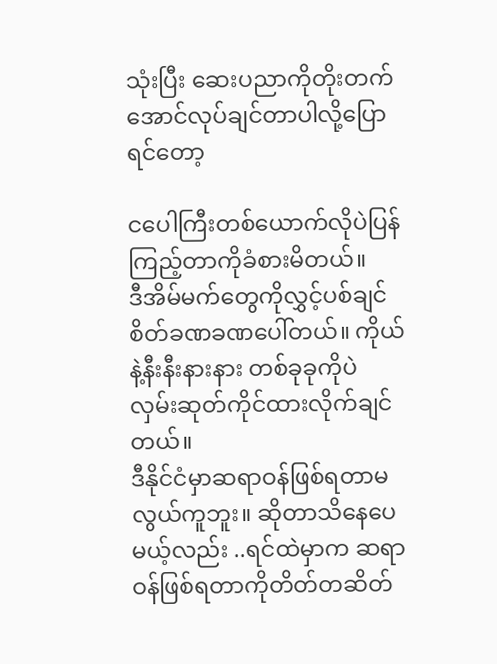သုံးပြီး ဆေးပညာကိုတိုးတက်အောင်လုပ်ချင်တာပါလို့ပြောရင်တော့

ငပေါကြီးတစ်ယောက်လိုပဲပြန်ကြည့်တာကိုခံစားမိတယ်။
ဒီအိမ်မက်တွေကိုလွှင့်ပစ်ချင်စိတ်ခဏခဏပေါ်တယ်။ ကိုယ်နဲ့နီးနီးနားနား တစ်ခုခုကိုပဲ လှမ်းဆုတ်ကိုင်ထားလိုက်ချင်တယ်။
ဒီနိုင်ငံမှာဆရာဝန်ဖြစ်ရတာမလွယ်ကူဘူး။ ဆိုတာသိနေပေမယ့်လည်း ..ရင်ထဲမှာက ဆရာဝန်ဖြစ်ရတာကိုတိတ်တဆိတ်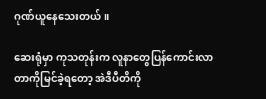ဂုဏ်ယူနေသေးတယ်။

ဆေးရုံမှာ ကုသတုန်းက လူနာတွေပြန်ကောင်းလာတာကိုမြင်ခဲ့ရတော့ အဲဒီပီတိကို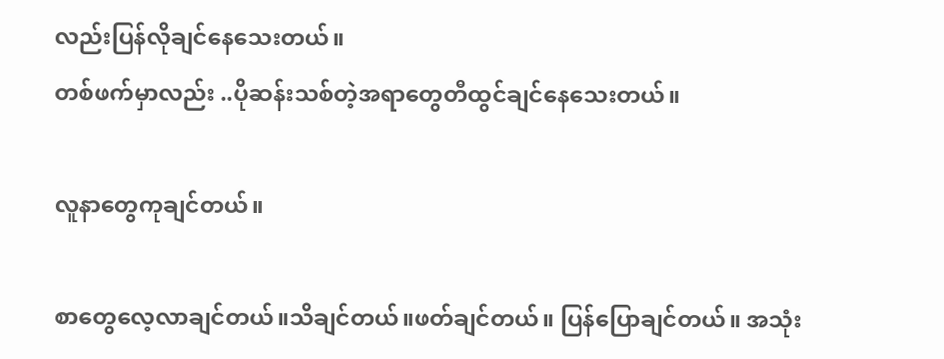လည်းပြန်လိုချင်နေသေးတယ်။
တစ်ဖက်မှာလည်း ..ပိုဆန်းသစ်တဲ့အရာတွေတီထွင်ချင်နေသေးတယ်။

လူနာတွေကုချင်တယ်။

စာတွေလေ့လာချင်တယ်။သိချင်တယ်။ဖတ်ချင်တယ်။ ပြန်ပြောချင်တယ်။ အသုံး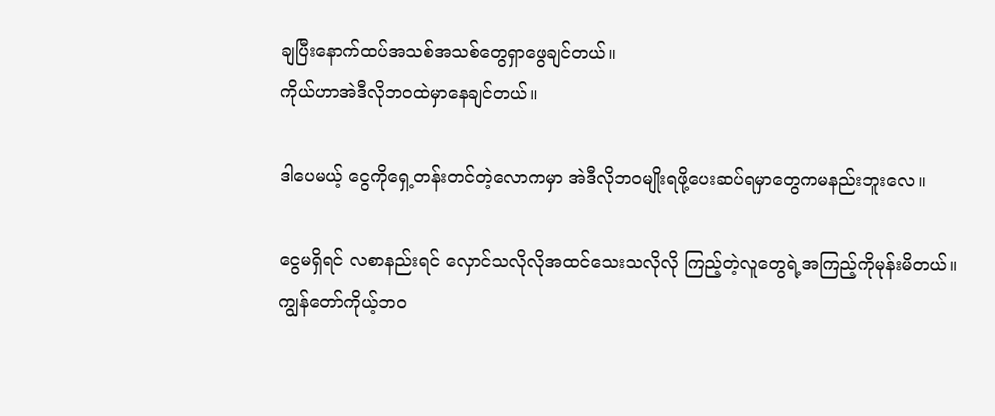ချပြီးနောက်ထပ်အသစ်အသစ်တွေရှာဖွေချင်တယ်။
ကိုယ်ဟာအဲဒီလိုဘဝထဲမှာနေချင်တယ်။

ဒါပေမယ့် ငွေကိုရှေ့တန်းတင်တဲ့လောကမှာ အဲဒီလိုဘဝမျိုးရဖို့ပေးဆပ်ရမှာတွေကမနည်းဘူးလေ။

ငွေမရှိရင် လစာနည်းရင် လှောင်သလိုလိုအထင်သေးသလိုလို ကြည့်တဲ့လူတွေရဲ့အကြည့်ကိုမုန်းမိတယ်။
ကျွန်တော်ကိုယ့်ဘဝ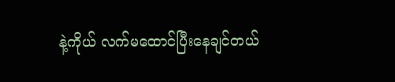နဲ့ကိုယ် လက်မထောင်ပြီးနေချင်တယ်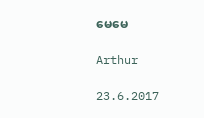မေမေ

Arthur

23.6.2017